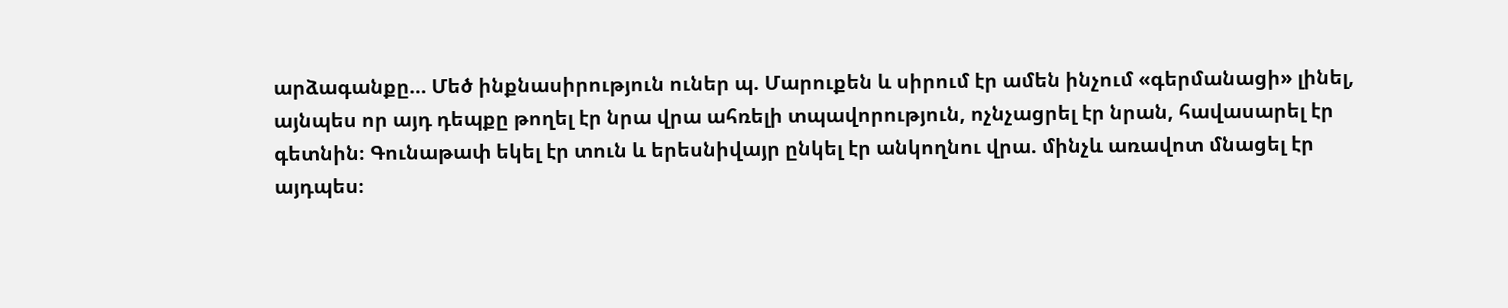արձագանքը… Մեծ ինքնասիրություն ուներ պ. Մարուքեն և սիրում էր ամեն ինչում «գերմանացի» լինել, այնպես որ այդ դեպքը թողել էր նրա վրա ահռելի տպավորություն, ոչնչացրել էր նրան, հավասարել էր գետնին։ Գունաթափ եկել էր տուն և երեսնիվայր ընկել էր անկողնու վրա. մինչև առավոտ մնացել էր այդպես։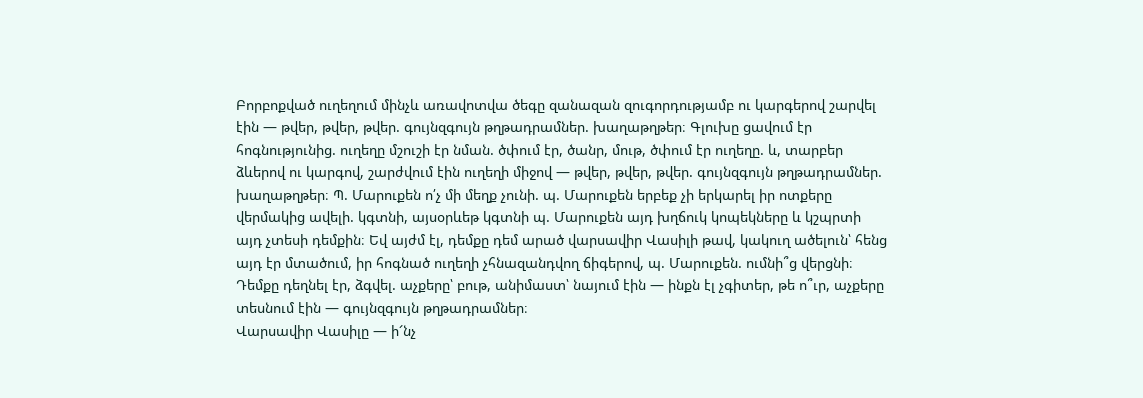Բորբոքված ուղեղում մինչև առավոտվա ծեգը զանազան զուգորդությամբ ու կարգերով շարվել էին — թվեր, թվեր, թվեր. գույնզգույն թղթադրամներ. խաղաթղթեր։ Գլուխը ցավում էր հոգնությունից. ուղեղը մշուշի էր նման. ծփում էր, ծանր, մութ, ծփում էր ուղեղը. և, տարբեր ձևերով ու կարգով, շարժվում էին ուղեղի միջով — թվեր, թվեր, թվեր. գույնզգույն թղթադրամներ. խաղաթղթեր։ Պ. Մարուքեն ո՛չ մի մեղք չունի. պ. Մարուքեն երբեք չի երկարել իր ոտքերը վերմակից ավելի. կգտնի, այսօրևեթ կգտնի պ. Մարուքեն այդ խղճուկ կոպեկները և կշպրտի այդ չտեսի դեմքին։ Եվ այժմ էլ, դեմքը դեմ արած վարսավիր Վասիլի թավ, կակուղ ածելուն՝ հենց այդ էր մտածում, իր հոգնած ուղեղի չհնազանդվող ճիգերով, պ. Մարուքեն. ումնի՞ց վերցնի։ Դեմքը դեղնել էր, ձգվել. աչքերը՝ բութ, անիմաստ՝ նայում էին — ինքն էլ չգիտեր, թե ո՞ւր, աչքերը տեսնում էին — գույնզգույն թղթադրամներ։
Վարսավիր Վասիլը — ի՜նչ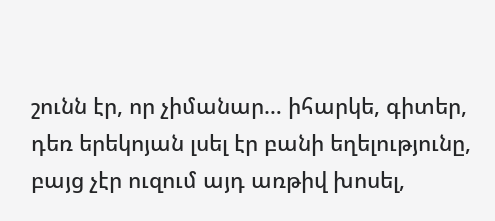շունն էր, որ չիմանար… իհարկե, գիտեր, դեռ երեկոյան լսել էր բանի եղելությունը, բայց չէր ուզում այդ առթիվ խոսել,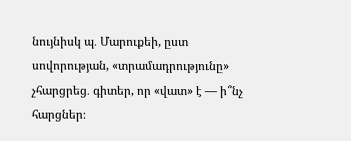նույնիսկ պ․ Մարուքեի, ըստ սովորության, «տրամադրությունը» չհարցրեց․ գիտեր, որ «վատ» է — ի՞նչ հարցներ։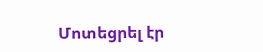Մոտեցրել էր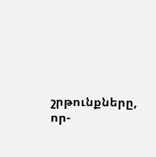շրթունքները, որ-